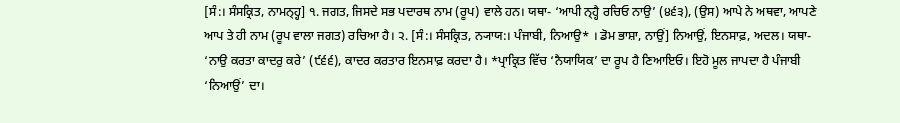[ਸੰ:। ਸੰਸਕ੍ਰਿਤ, ਨਾਮਨ੍ਹ੍ਹ] ੧. ਜਗਤ, ਜਿਸਦੇ ਸਭ ਪਦਾਰਥ ਨਾਮ (ਰੂਪ) ਵਾਲੇ ਹਨ। ਯਥਾ- ‘ਆਪੀ ਨ੍ਹ੍ਹੈ ਰਚਿਓ ਨਾਉ’ (੪੬੩), (ਉਸ) ਆਪੇ ਨੇ ਅਥਵਾ, ਆਪਣੇ ਆਪ ਤੇ ਹੀ ਨਾਮ (ਰੂਪ ਵਾਲਾ ਜਗਤ) ਰਚਿਆ ਹੈ। ੨. [ਸੰ:। ਸੰਸਕ੍ਰਿਤ, ਨ੍ਯਾਯ:। ਪੰਜਾਬੀ, ਨਿਆਉ* । ਡੋਮ ਭਾਸ਼ਾ, ਨਾਉਂ] ਨਿਆਉਂ, ਇਨਸਾਫ਼, ਅਦਲ। ਯਥਾ- ‘ਨਾਉ ਕਰਤਾ ਕਾਦਰੁ ਕਰੇ’ (੯੬੬), ਕਾਦਰ ਕਰਤਾਰ ਇਨਸਾਫ਼ ਕਰਦਾ ਹੈ। *ਪ੍ਰਾਕ੍ਰਿਤ ਵਿੱਚ ‘ਨੈਯਾਯਿਕ’ ਦਾ ਰੂਪ ਹੈ ਣਿਆਇਓ। ਇਹੋ ਮੂਲ ਜਾਪਦਾ ਹੈ ਪੰਜਾਬੀ ‘ਨਿਆਉਂ’ ਦਾ।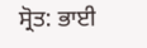ਸ੍ਰੋਤ: ਭਾਈ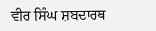ਵੀਰ ਸਿੰਘ ਸ਼ਬਦਾਰਥ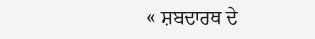« ਸ਼ਬਦਾਰਥ ਦੇ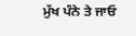ਮੁੱਖ ਪੰਨੇ ਤੇ ਜਾਓ